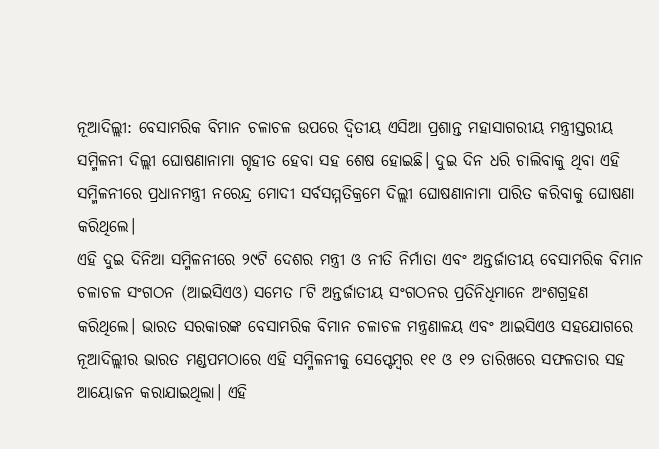ନୂଆଦିଲ୍ଲୀ: ବେସାମରିକ ବିମାନ ଚଳାଚଳ ଉପରେ ଦ୍ୱିତୀୟ ଏସିଆ ପ୍ରଶାନ୍ତ ମହାସାଗରୀୟ ମନ୍ତ୍ରୀସ୍ତରୀୟ ସମ୍ମିଳନୀ ଦିଲ୍ଲୀ ଘୋଷଣାନାମା ଗୃହୀତ ହେବା ସହ ଶେଷ ହୋଇଛି। ଦୁଇ ଦିନ ଧରି ଚାଲିବାକୁ ଥିବା ଏହି ସମ୍ମିଳନୀରେ ପ୍ରଧାନମନ୍ତ୍ରୀ ନରେନ୍ଦ୍ର ମୋଦୀ ସର୍ବସମ୍ମତିକ୍ରମେ ଦିଲ୍ଲୀ ଘୋଷଣାନାମା ପାରିତ କରିବାକୁ ଘୋଷଣା କରିଥିଲେ।
ଏହି ଦୁଇ ଦିନିଆ ସମ୍ମିଳନୀରେ ୨୯ଟି ଦେଶର ମନ୍ତ୍ରୀ ଓ ନୀତି ନିର୍ମାତା ଏବଂ ଅନ୍ତର୍ଜାତୀୟ ବେସାମରିକ ବିମାନ ଚଳାଚଳ ସଂଗଠନ (ଆଇସିଏଓ) ସମେତ ୮ଟି ଅନ୍ତର୍ଜାତୀୟ ସଂଗଠନର ପ୍ରତିନିଧିମାନେ ଅଂଶଗ୍ରହଣ କରିଥିଲେ। ଭାରତ ସରକାରଙ୍କ ବେସାମରିକ ବିମାନ ଚଳାଚଳ ମନ୍ତ୍ରଣାଳୟ ଏବଂ ଆଇସିଏଓ ସହଯୋଗରେ ନୂଆଦିଲ୍ଲୀର ଭାରତ ମଣ୍ଡପମଠାରେ ଏହି ସମ୍ମିଳନୀକୁ ସେପ୍ଟେମ୍ବର ୧୧ ଓ ୧୨ ତାରିଖରେ ସଫଳତାର ସହ ଆୟୋଜନ କରାଯାଇଥିଲା। ଏହି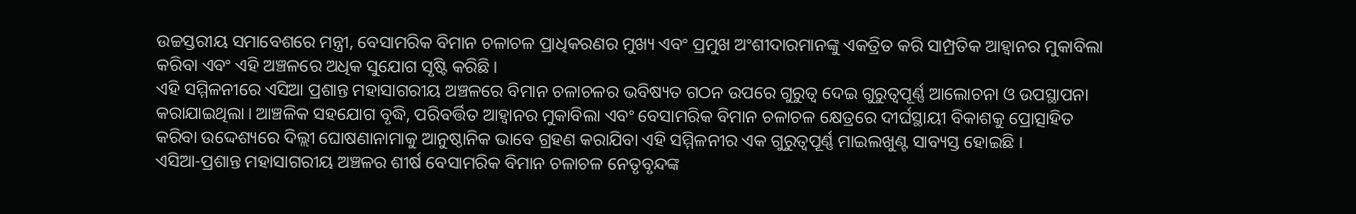ଉଚ୍ଚସ୍ତରୀୟ ସମାବେଶରେ ମନ୍ତ୍ରୀ, ବେସାମରିକ ବିମାନ ଚଳାଚଳ ପ୍ରାଧିକରଣର ମୁଖ୍ୟ ଏବଂ ପ୍ରମୁଖ ଅଂଶୀଦାରମାନଙ୍କୁ ଏକତ୍ରିତ କରି ସାମ୍ପ୍ରତିକ ଆହ୍ୱାନର ମୁକାବିଲା କରିବା ଏବଂ ଏହି ଅଞ୍ଚଳରେ ଅଧିକ ସୁଯୋଗ ସୃଷ୍ଟି କରିଛି।
ଏହି ସମ୍ମିଳନୀରେ ଏସିଆ ପ୍ରଶାନ୍ତ ମହାସାଗରୀୟ ଅଞ୍ଚଳରେ ବିମାନ ଚଳାଚଳର ଭବିଷ୍ୟତ ଗଠନ ଉପରେ ଗୁରୁତ୍ୱ ଦେଇ ଗୁରୁତ୍ୱପୂର୍ଣ୍ଣ ଆଲୋଚନା ଓ ଉପସ୍ଥାପନା କରାଯାଇଥିଲା। ଆଞ୍ଚଳିକ ସହଯୋଗ ବୃଦ୍ଧି, ପରିବର୍ତ୍ତିତ ଆହ୍ୱାନର ମୁକାବିଲା ଏବଂ ବେସାମରିକ ବିମାନ ଚଳାଚଳ କ୍ଷେତ୍ରରେ ଦୀର୍ଘସ୍ଥାୟୀ ବିକାଶକୁ ପ୍ରୋତ୍ସାହିତ କରିବା ଉଦ୍ଦେଶ୍ୟରେ ଦିଲ୍ଲୀ ଘୋଷଣାନାମାକୁ ଆନୁଷ୍ଠାନିକ ଭାବେ ଗ୍ରହଣ କରାଯିବା ଏହି ସମ୍ମିଳନୀର ଏକ ଗୁରୁତ୍ୱପୂର୍ଣ୍ଣ ମାଇଲଖୁଣ୍ଟ ସାବ୍ୟସ୍ତ ହୋଇଛି ।
ଏସିଆ-ପ୍ରଶାନ୍ତ ମହାସାଗରୀୟ ଅଞ୍ଚଳର ଶୀର୍ଷ ବେସାମରିକ ବିମାନ ଚଳାଚଳ ନେତୃବୃନ୍ଦଙ୍କ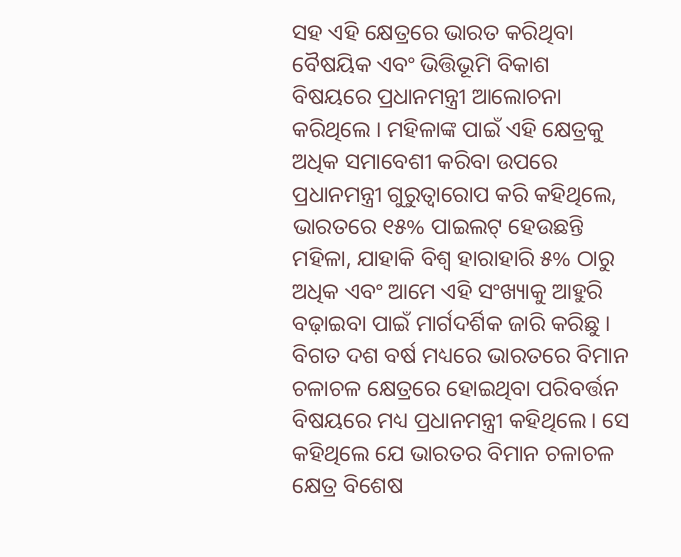ସହ ଏହି କ୍ଷେତ୍ରରେ ଭାରତ କରିଥିବା ବୈଷୟିକ ଏବଂ ଭିତ୍ତିଭୂମି ବିକାଶ ବିଷୟରେ ପ୍ରଧାନମନ୍ତ୍ରୀ ଆଲୋଚନା କରିଥିଲେ । ମହିଳାଙ୍କ ପାଇଁ ଏହି କ୍ଷେତ୍ରକୁ ଅଧିକ ସମାବେଶୀ କରିବା ଉପରେ ପ୍ରଧାନମନ୍ତ୍ରୀ ଗୁରୁତ୍ୱାରୋପ କରି କହିଥିଲେ, ଭାରତରେ ୧୫% ପାଇଲଟ୍ ହେଉଛନ୍ତି ମହିଳା, ଯାହାକି ବିଶ୍ୱ ହାରାହାରି ୫% ଠାରୁ ଅଧିକ ଏବଂ ଆମେ ଏହି ସଂଖ୍ୟାକୁ ଆହୁରି ବଢ଼ାଇବା ପାଇଁ ମାର୍ଗଦର୍ଶିକ ଜାରି କରିଛୁ ।
ବିଗତ ଦଶ ବର୍ଷ ମଧ୍ୟରେ ଭାରତରେ ବିମାନ ଚଳାଚଳ କ୍ଷେତ୍ରରେ ହୋଇଥିବା ପରିବର୍ତ୍ତନ ବିଷୟରେ ମଧ୍ୟ ପ୍ରଧାନମନ୍ତ୍ରୀ କହିଥିଲେ। ସେ କହିଥିଲେ ଯେ ଭାରତର ବିମାନ ଚଳାଚଳ କ୍ଷେତ୍ର ବିଶେଷ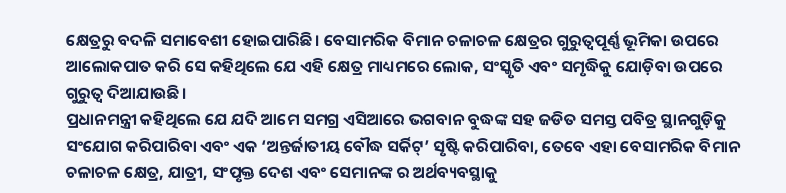କ୍ଷେତ୍ରରୁ ବଦଳି ସମାବେଶୀ ହୋଇପାରିଛି। ବେସାମରିକ ବିମାନ ଚଳାଚଳ କ୍ଷେତ୍ରର ଗୁରୁତ୍ୱପୂର୍ଣ୍ଣ ଭୂମିକା ଉପରେ ଆଲୋକପାତ କରି ସେ କହିଥିଲେ ଯେ ଏହି କ୍ଷେତ୍ର ମାଧ୍ୟମରେ ଲୋକ, ସଂସ୍କୃତି ଏବଂ ସମୃଦ୍ଧିକୁ ଯୋଡ଼ିବା ଉପରେ ଗୁରୁତ୍ୱ ଦିଆଯାଉଛି।
ପ୍ରଧାନମନ୍ତ୍ରୀ କହିଥିଲେ ଯେ ଯଦି ଆମେ ସମଗ୍ର ଏସିଆରେ ଭଗବାନ ବୁଦ୍ଧଙ୍କ ସହ ଜଡିତ ସମସ୍ତ ପବିତ୍ର ସ୍ଥାନଗୁଡ଼ିକୁ ସଂଯୋଗ କରିପାରିବା ଏବଂ ଏକ ‘ଅନ୍ତର୍ଜାତୀୟ ବୌଦ୍ଧ ସର୍କିଟ୍’ ସୃଷ୍ଟି କରିପାରିବା, ତେବେ ଏହା ବେସାମରିକ ବିମାନ ଚଳାଚଳ କ୍ଷେତ୍ର, ଯାତ୍ରୀ, ସଂପୃକ୍ତ ଦେଶ ଏବଂ ସେମାନଙ୍କ ର ଅର୍ଥବ୍ୟବସ୍ଥାକୁ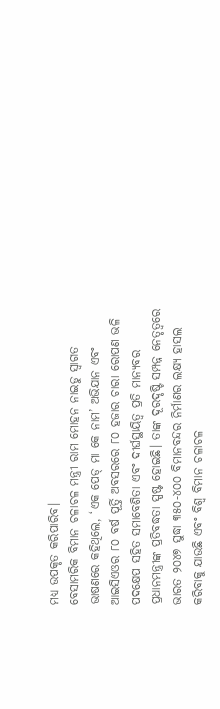ମଧ୍ୟ ଉପକୃତ କରିପାରିବ।
ବେସାମରିକ ବିମାନ ଚଳାଚଳ ମନ୍ତ୍ରୀ ରାମ ମୋହନ ନାଇଡୁ ସ୍ୱାଗତ ଭାଷଣରେ କହିଥିଲେ, ‘ଏକ ପେଡ୍ ମା କେ ନାମ’ ଅଭିଯାନ ଏବଂ ଆଇସିଏଓର ୮୦ ବର୍ଷ ପୂର୍ତ୍ତି ଅବସରରେ ୮୦ ହଜାର ଚାରା ରୋପଣ ଭଳି ପଦକ୍ଷେପ ସହିତ ସମାବେଶିତା ଏବଂ ଦୀର୍ଘସ୍ଥାୟିତ୍ୱ ପ୍ରତି ମାନ୍ୟବର ପ୍ରଧାନମନ୍ତ୍ରୀଙ୍କ ପ୍ରତିବଦ୍ଧତା ସ୍ପଷ୍ଟ ହୋଇଛି। ତାଙ୍କ ଦୂରଦୃଷ୍ଟି ସମ୍ପନ୍ନ ନେତୃତ୍ୱରେ ଭାରତ ୨୦୪୭ ସୁଦ୍ଧା ୩୫୦-୪୦୦ ବିମାନବନ୍ଦର ନିର୍ମାଣର ଲକ୍ଷ୍ୟ ହାସଲ କରିବାକୁ ଯାଉଛି ଏବଂ ବିଶ୍ୱ ବିମାନ ଚଳାଚଳ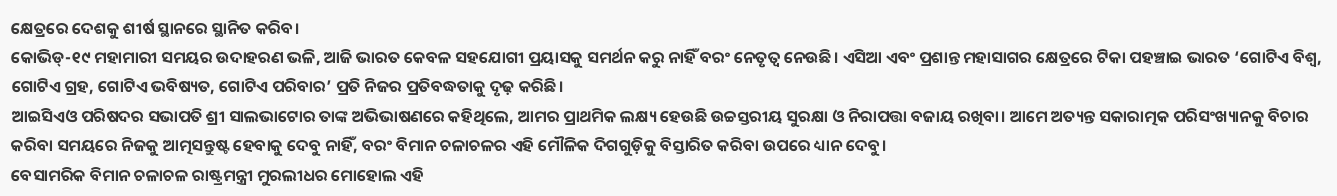କ୍ଷେତ୍ରରେ ଦେଶକୁ ଶୀର୍ଷ ସ୍ଥାନରେ ସ୍ଥାନିତ କରିବ।
କୋଭିଡ୍-୧୯ ମହାମାରୀ ସମୟର ଉଦାହରଣ ଭଳି, ଆଜି ଭାରତ କେବଳ ସହଯୋଗୀ ପ୍ରୟାସକୁ ସମର୍ଥନ କରୁ ନାହିଁ ବରଂ ନେତୃତ୍ୱ ନେଉଛି। ଏସିଆ ଏବଂ ପ୍ରଶାନ୍ତ ମହାସାଗର କ୍ଷେତ୍ରରେ ଟିକା ପହଞ୍ଚାଇ ଭାରତ ‘ଗୋଟିଏ ବିଶ୍ୱ, ଗୋଟିଏ ଗ୍ରହ, ଗୋଟିଏ ଭବିଷ୍ୟତ, ଗୋଟିଏ ପରିବାର’ ପ୍ରତି ନିଜର ପ୍ରତିବଦ୍ଧତାକୁ ଦୃଢ଼ କରିଛି।
ଆଇସିଏଓ ପରିଷଦର ସଭାପତି ଶ୍ରୀ ସାଲଭାଟୋର ତାଙ୍କ ଅଭିଭାଷଣରେ କହିଥିଲେ, ଆମର ପ୍ରାଥମିକ ଲକ୍ଷ୍ୟ ହେଉଛି ଉଚ୍ଚସ୍ତରୀୟ ସୁରକ୍ଷା ଓ ନିରାପତ୍ତା ବଜାୟ ରଖିବା। ଆମେ ଅତ୍ୟନ୍ତ ସକାରାତ୍ମକ ପରିସଂଖ୍ୟାନକୁ ବିଚାର କରିବା ସମୟରେ ନିଜକୁ ଆତ୍ମସନ୍ତୁଷ୍ଟ ହେବାକୁ ଦେବୁ ନାହିଁ, ବରଂ ବିମାନ ଚଳାଚଳର ଏହି ମୌଳିକ ଦିଗଗୁଡ଼ିକୁ ବିସ୍ତାରିତ କରିବା ଉପରେ ଧ୍ୟାନ ଦେବୁ।
ବେସାମରିକ ବିମାନ ଚଳାଚଳ ରାଷ୍ଟ୍ରମନ୍ତ୍ରୀ ମୁରଲୀଧର ମୋହୋଲ ଏହି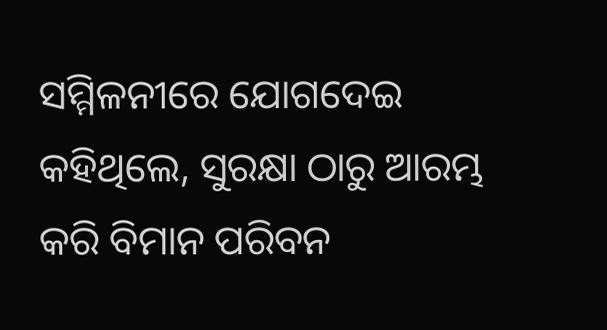ସମ୍ମିଳନୀରେ ଯୋଗଦେଇ କହିଥିଲେ, ସୁରକ୍ଷା ଠାରୁ ଆରମ୍ଭ କରି ବିମାନ ପରିବନ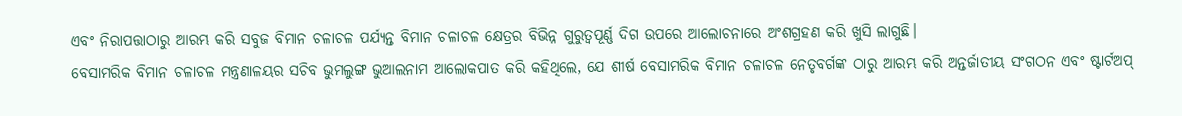ଏବଂ ନିରାପତ୍ତାଠାରୁ ଆରମ୍ଭ କରି ସବୁଜ ବିମାନ ଚଳାଚଳ ପର୍ଯ୍ୟନ୍ତ ବିମାନ ଚଳାଚଳ କ୍ଷେତ୍ରର ବିଭିନ୍ନ ଗୁରୁତ୍ୱପୂର୍ଣ୍ଣ ଦିଗ ଉପରେ ଆଲୋଚନାରେ ଅଂଶଗ୍ରହଣ କରି ଖୁସି ଲାଗୁଛି।
ବେସାମରିକ ବିମାନ ଚଳାଚଳ ମନ୍ତ୍ରଣାଳୟର ସଚିବ ଭୁମଲୁଙ୍ଗ ଭୁଆଲନାମ ଆଲୋକପାତ କରି କହିଥିଲେ, ଯେ ଶୀର୍ଷ ବେସାମରିକ ବିମାନ ଚଳାଚଳ ନେତୃବର୍ଗଙ୍କ ଠାରୁ ଆରମ୍ଭ କରି ଅନ୍ତର୍ଜାତୀୟ ସଂଗଠନ ଏବଂ ଷ୍ଟାର୍ଟଅପ୍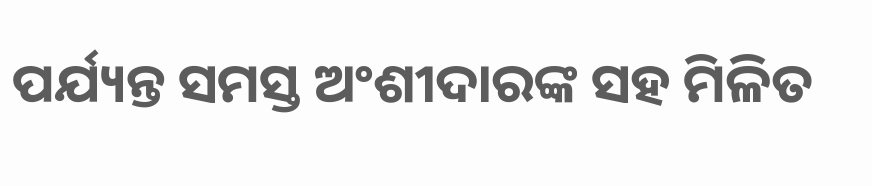ପର୍ଯ୍ୟନ୍ତ ସମସ୍ତ ଅଂଶୀଦାରଙ୍କ ସହ ମିଳିତ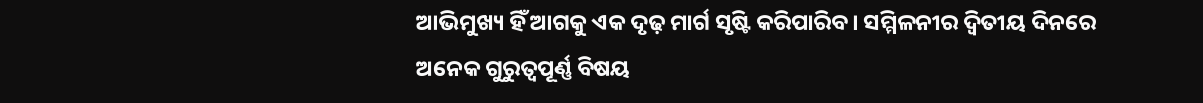ଆଭିମୁଖ୍ୟ ହିଁ ଆଗକୁ ଏକ ଦୃଢ଼ ମାର୍ଗ ସୃଷ୍ଟି କରିପାରିବ। ସମ୍ମିଳନୀର ଦ୍ୱିତୀୟ ଦିନରେ ଅନେକ ଗୁରୁତ୍ୱପୂର୍ଣ୍ଣ ବିଷୟ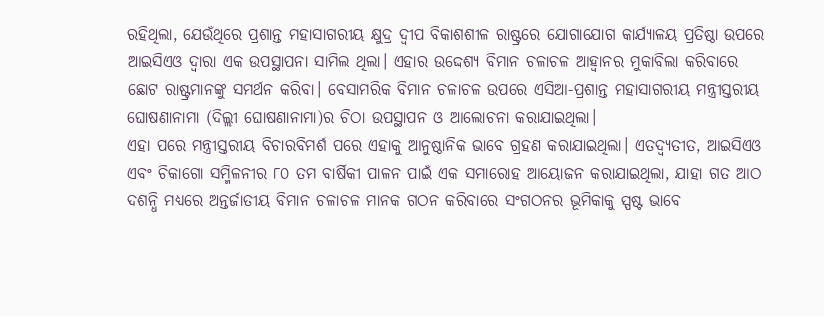ରହିଥିଲା, ଯେଉଁଥିରେ ପ୍ରଶାନ୍ତ ମହାସାଗରୀୟ କ୍ଷୁଦ୍ର ଦ୍ୱୀପ ବିକାଶଶୀଳ ରାଷ୍ଟ୍ରରେ ଯୋଗାଯୋଗ କାର୍ଯ୍ୟାଳୟ ପ୍ରତିଷ୍ଠା ଉପରେ ଆଇସିଏଓ ଦ୍ୱାରା ଏକ ଉପସ୍ଥାପନା ସାମିଲ ଥିଲା। ଏହାର ଉଦ୍ଦେଶ୍ୟ ବିମାନ ଚଳାଚଳ ଆହ୍ୱାନର ମୁକାବିଲା କରିବାରେ ଛୋଟ ରାଷ୍ଟ୍ରମାନଙ୍କୁ ସମର୍ଥନ କରିବା। ବେସାମରିକ ବିମାନ ଚଳାଚଳ ଉପରେ ଏସିଆ-ପ୍ରଶାନ୍ତ ମହାସାଗରୀୟ ମନ୍ତ୍ରୀସ୍ତରୀୟ ଘୋଷଣାନାମା (ଦିଲ୍ଲୀ ଘୋଷଣାନାମା)ର ଚିଠା ଉପସ୍ଥାପନ ଓ ଆଲୋଚନା କରାଯାଇଥିଲା।
ଏହା ପରେ ମନ୍ତ୍ରୀସ୍ତରୀୟ ବିଚାରବିମର୍ଶ ପରେ ଏହାକୁ ଆନୁଷ୍ଠାନିକ ଭାବେ ଗ୍ରହଣ କରାଯାଇଥିଲା। ଏତଦ୍ବ୍ୟତୀତ, ଆଇସିଏଓ ଏବଂ ଚିକାଗୋ ସମ୍ମିଳନୀର ୮୦ ତମ ବାର୍ଷିକୀ ପାଳନ ପାଇଁ ଏକ ସମାରୋହ ଆୟୋଜନ କରାଯାଇଥିଲା, ଯାହା ଗତ ଆଠ ଦଶନ୍ଧି ମଧ୍ୟରେ ଅନ୍ତର୍ଜାତୀୟ ବିମାନ ଚଳାଚଳ ମାନକ ଗଠନ କରିବାରେ ସଂଗଠନର ଭୂମିକାକୁ ସ୍ପଷ୍ଟ ଭାବେ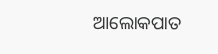ଆଲୋକପାତ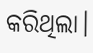କରିଥିଲା।